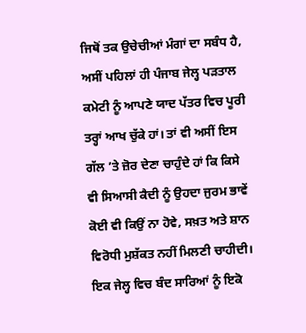ਜਿਥੋਂ ਤਕ ਉਚੇਚੀਆਂ ਮੰਗਾਂ ਦਾ ਸਬੰਧ ਹੈ, ਅਸੀਂ ਪਹਿਲਾਂ ਹੀ ਪੰਜਾਬ ਜੇਲ੍ਹ ਪੜਤਾਲ ਕਮੇਟੀ ਨੂੰ ਆਪਣੇ ਯਾਦ ਪੱਤਰ ਵਿਚ ਪੂਰੀ ਤਰ੍ਹਾਂ ਆਖ ਚੁੱਕੇ ਹਾਂ। ਤਾਂ ਵੀ ਅਸੀਂ ਇਸ ਗੱਲ ’ਤੇ ਜ਼ੋਰ ਦੇਣਾ ਚਾਹੁੰਦੇ ਹਾਂ ਕਿ ਕਿਸੇ ਵੀ ਸਿਆਸੀ ਕੈਦੀ ਨੂੰ ਉਹਦਾ ਜੁਰਮ ਭਾਵੇਂ ਕੋਈ ਵੀ ਕਿਉਂ ਨਾ ਹੋਵੇ, ਸਖ਼ਤ ਅਤੇ ਸ਼ਾਨ ਵਿਰੋਧੀ ਮੁਸ਼ੱਕਤ ਨਹੀਂ ਮਿਲਣੀ ਚਾਹੀਦੀ। ਇਕ ਜੇਲ੍ਹ ਵਿਚ ਬੰਦ ਸਾਰਿਆਂ ਨੂੰ ਇਕੋ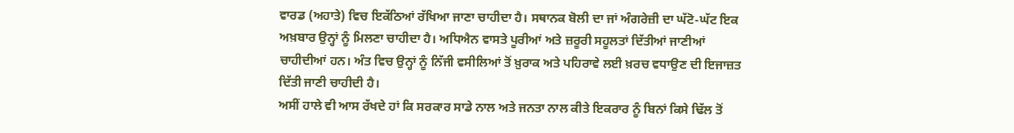ਵਾਰਡ (ਅਹਾਤੇ) ਵਿਚ ਇਕੱਠਿਆਂ ਰੱਖਿਆ ਜਾਣਾ ਚਾਹੀਦਾ ਹੈ। ਸਥਾਨਕ ਬੋਲੀ ਦਾ ਜਾਂ ਅੰਗਰੇਜ਼ੀ ਦਾ ਘੱਟੋ-ਘੱਟ ਇਕ ਅਖ਼ਬਾਰ ਉਨ੍ਹਾਂ ਨੂੰ ਮਿਲਣਾ ਚਾਹੀਦਾ ਹੈ। ਅਧਿਐਨ ਵਾਸਤੇ ਪੂਰੀਆਂ ਅਤੇ ਜ਼ਰੂਰੀ ਸਹੂਲਤਾਂ ਦਿੱਤੀਆਂ ਜਾਣੀਆਂ ਚਾਹੀਦੀਆਂ ਹਨ। ਅੰਤ ਵਿਚ ਉਨ੍ਹਾਂ ਨੂੰ ਨਿੱਜੀ ਵਸੀਲਿਆਂ ਤੋਂ ਖ਼ੁਰਾਕ ਅਤੇ ਪਹਿਰਾਵੇ ਲਈ ਖ਼ਰਚ ਵਧਾਉਣ ਦੀ ਇਜਾਜ਼ਤ ਦਿੱਤੀ ਜਾਣੀ ਚਾਹੀਦੀ ਹੈ।
ਅਸੀਂ ਹਾਲੇ ਵੀ ਆਸ ਰੱਖਦੇ ਹਾਂ ਕਿ ਸਰਕਾਰ ਸਾਡੇ ਨਾਲ ਅਤੇ ਜਨਤਾ ਨਾਲ ਕੀਤੇ ਇਕਰਾਰ ਨੂੰ ਬਿਨਾਂ ਕਿਸੇ ਢਿੱਲ ਤੋਂ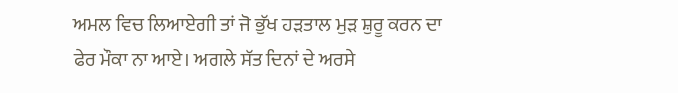ਅਮਲ ਵਿਚ ਲਿਆਏਗੀ ਤਾਂ ਜੋ ਭੁੱਖ ਹੜਤਾਲ ਮੁੜ ਸ਼ੁਰੂ ਕਰਨ ਦਾ ਫੇਰ ਮੌਕਾ ਨਾ ਆਏ। ਅਗਲੇ ਸੱਤ ਦਿਨਾਂ ਦੇ ਅਰਸੇ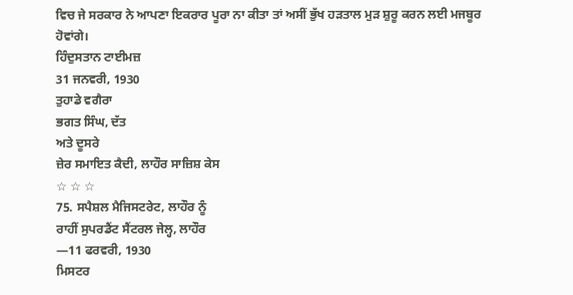ਵਿਚ ਜੇ ਸਰਕਾਰ ਨੇ ਆਪਣਾ ਇਕਰਾਰ ਪੂਰਾ ਨਾ ਕੀਤਾ ਤਾਂ ਅਸੀਂ ਭੁੱਖ ਹੜਤਾਲ ਮੁੜ ਸ਼ੁਰੂ ਕਰਨ ਲਈ ਮਜਬੂਰ ਹੋਵਾਂਗੇ।
ਹਿੰਦੁਸਤਾਨ ਟਾਈਮਜ਼
31 ਜਨਵਰੀ, 1930
ਤੁਹਾਡੇ ਵਗੈਰਾ
ਭਗਤ ਸਿੰਘ, ਦੱਤ
ਅਤੇ ਦੂਸਰੇ
ਜ਼ੇਰ ਸਮਾਇਤ ਕੈਦੀ, ਲਾਹੌਰ ਸਾਜ਼ਿਸ਼ ਕੇਸ
☆ ☆ ☆
75. ਸਪੈਸ਼ਲ ਮੈਜਿਸਟਰੇਟ, ਲਾਹੌਰ ਨੂੰ
ਰਾਹੀਂ ਸੁਪਰਡੈਂਟ ਸੈਂਟਰਲ ਜੇਲ੍ਹ, ਲਾਹੌਰ
—11 ਫਰਵਰੀ, 1930
ਮਿਸਟਰ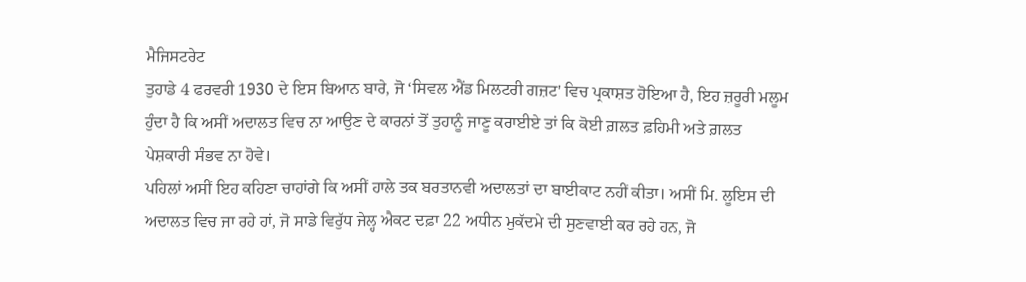ਮੈਜਿਸਟਰੇਟ
ਤੁਹਾਡੇ 4 ਫਰਵਰੀ 1930 ਦੇ ਇਸ ਬਿਆਨ ਬਾਰੇ, ਜੋ ‘ਸਿਵਲ ਐਂਡ ਮਿਲਟਰੀ ਗਜ਼ਟ' ਵਿਚ ਪ੍ਰਕਾਸ਼ਤ ਹੋਇਆ ਹੈ, ਇਹ ਜ਼ਰੂਰੀ ਮਲੂਮ ਹੁੰਦਾ ਹੈ ਕਿ ਅਸੀਂ ਅਦਾਲਤ ਵਿਚ ਨਾ ਆਉਣ ਦੇ ਕਾਰਨਾਂ ਤੋਂ ਤੁਹਾਨੂੰ ਜਾਣੂ ਕਰਾਈਏ ਤਾਂ ਕਿ ਕੋਈ ਗ਼ਲਤ ਫ਼ਹਿਮੀ ਅਤੇ ਗ਼ਲਤ ਪੇਸ਼ਕਾਰੀ ਸੰਭਵ ਨਾ ਹੋਵੇ।
ਪਹਿਲਾਂ ਅਸੀਂ ਇਹ ਕਹਿਣਾ ਚਾਹਾਂਗੇ ਕਿ ਅਸੀਂ ਹਾਲੇ ਤਕ ਬਰਤਾਨਵੀ ਅਦਾਲਤਾਂ ਦਾ ਬਾਈਕਾਟ ਨਹੀਂ ਕੀਤਾ। ਅਸੀਂ ਮਿ. ਲੂਇਸ ਦੀ ਅਦਾਲਤ ਵਿਚ ਜਾ ਰਹੇ ਹਾਂ, ਜੋ ਸਾਡੇ ਵਿਰੁੱਧ ਜੇਲ੍ਹ ਐਕਟ ਦਫ਼ਾ 22 ਅਧੀਨ ਮੁਕੱਦਮੇ ਦੀ ਸੁਣਵਾਈ ਕਰ ਰਹੇ ਹਨ, ਜੋ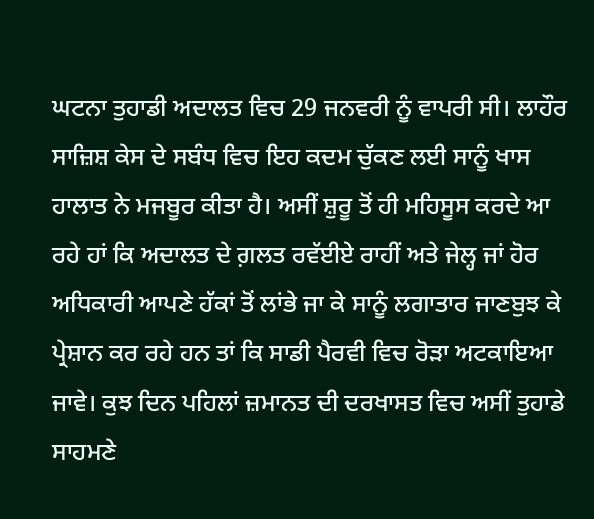ਘਟਨਾ ਤੁਹਾਡੀ ਅਦਾਲਤ ਵਿਚ 29 ਜਨਵਰੀ ਨੂੰ ਵਾਪਰੀ ਸੀ। ਲਾਹੌਰ ਸਾਜ਼ਿਸ਼ ਕੇਸ ਦੇ ਸਬੰਧ ਵਿਚ ਇਹ ਕਦਮ ਚੁੱਕਣ ਲਈ ਸਾਨੂੰ ਖਾਸ ਹਾਲਾਤ ਨੇ ਮਜਬੂਰ ਕੀਤਾ ਹੈ। ਅਸੀਂ ਸ਼ੁਰੂ ਤੋਂ ਹੀ ਮਹਿਸੂਸ ਕਰਦੇ ਆ ਰਹੇ ਹਾਂ ਕਿ ਅਦਾਲਤ ਦੇ ਗ਼ਲਤ ਰਵੱਈਏ ਰਾਹੀਂ ਅਤੇ ਜੇਲ੍ਹ ਜਾਂ ਹੋਰ ਅਧਿਕਾਰੀ ਆਪਣੇ ਹੱਕਾਂ ਤੋਂ ਲਾਂਭੇ ਜਾ ਕੇ ਸਾਨੂੰ ਲਗਾਤਾਰ ਜਾਣਬੁਝ ਕੇ ਪ੍ਰੇਸ਼ਾਨ ਕਰ ਰਹੇ ਹਨ ਤਾਂ ਕਿ ਸਾਡੀ ਪੈਰਵੀ ਵਿਚ ਰੋੜਾ ਅਟਕਾਇਆ ਜਾਵੇ। ਕੁਝ ਦਿਨ ਪਹਿਲਾਂ ਜ਼ਮਾਨਤ ਦੀ ਦਰਖਾਸਤ ਵਿਚ ਅਸੀਂ ਤੁਹਾਡੇ ਸਾਹਮਣੇ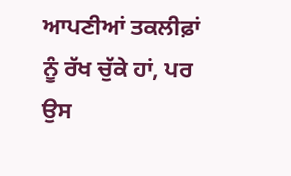ਆਪਣੀਆਂ ਤਕਲੀਫ਼ਾਂ ਨੂੰ ਰੱਖ ਚੁੱਕੇ ਹਾਂ, ਪਰ ਉਸ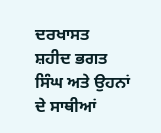ਦਰਖਾਸਤ
ਸ਼ਹੀਦ ਭਗਤ ਸਿੰਘ ਅਤੇ ਉਹਨਾਂ ਦੇ ਸਾਥੀਆਂ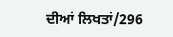ਦੀਆਂ ਲਿਖਤਾਂ/296